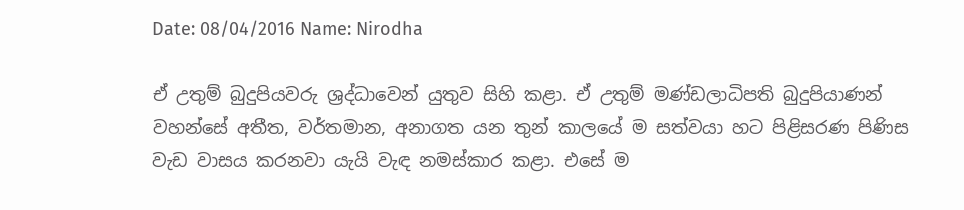Date: 08/04/2016 Name: Nirodha

ඒ උතුම් බුදුපියවරු ශ්‍රද්ධාවෙන් යුතුව සිහි කළා. ඒ උතුම් මණ්ඩලාධිපති බුදුපියාණන් වහන්සේ අතීත, වර්තමාන, අනාගත යන තුන් කාලයේ ම සත්වයා හට පිළිසරණ පිණිස වැඩ වාසය කරනවා යැයි වැඳ නමස්කාර කළා. එසේ ම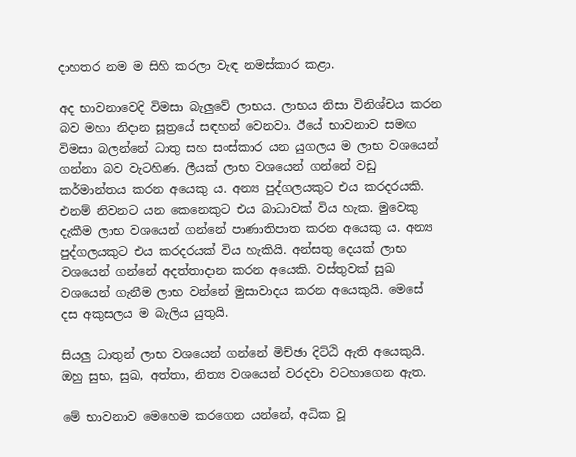දාහතර නම ම සිහි කරලා වැඳ නමස්කාර කළා.

අද භාවනාවෙදි විමසා බැලුවේ ලාභය. ලාභය නිසා විනිශ්චය කරන බව මහා නිදාන සූත්‍රයේ සඳහන් වෙනවා. ඊයේ භාවනාව සමඟ විමසා බලන්නේ ධාතු සහ සංස්කාර යන යුගලය ම ලාභ වශයෙන් ගන්නා බව වැටහිණ. ලීයක් ලාභ වශයෙන් ගන්නේ වඩු කර්මාන්තය කරන අයෙකු ය. අන්‍ය පුද්ගලයකුට එය කරදරයකි. එනම් නිවනට යන කෙනෙකුට එය බාධාවක් විය හැක. මුවෙකු දැකීම ලාභ වශයෙන් ගන්නේ පාණාතිපාත කරන අයෙකු ය. අන්‍ය පුද්ගලයකුට එය කරදරයක් විය හැකියි. අන්සතු දෙයක් ලාභ වශයෙන් ගන්නේ අදත්තාදාන කරන අයෙකි. වස්තුවක් සුඛ වශයෙන් ගැනීම ලාභ වන්නේ මුසාවාදය කරන අයෙකුයි. මෙසේ දස අකුසලය ම බැලිය යුතුයි.

සියලු ධාතුන් ලාභ වශයෙන් ගන්නේ මිච්ඡා දිට්ඨි ඇති අයෙකුයි. ඔහු සුභ, සුඛ, අත්තා, නිත්‍ය වශයෙන් වරදවා වටහාගෙන ඇත.

මේ භාවනාව මෙහෙම කරගෙන යන්නේ, අධික වූ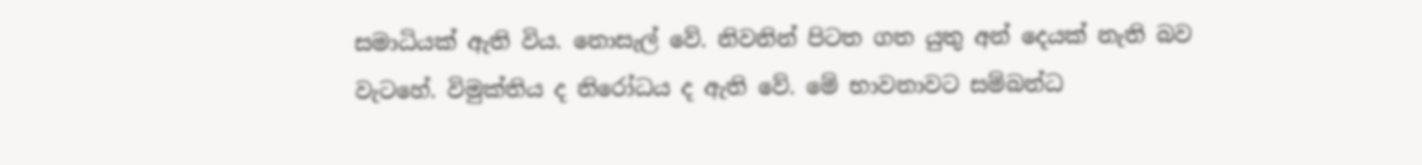සමාධියක් ඇති විය. නොසැල් වේ. නිවනින් පිටත ගත යුතු අන් දෙයක් නැති බව වැටහේ. විමුක්තිය ද නිරෝධය ද ඇති වේ. මේ භාවනාවට සම්බන්ධ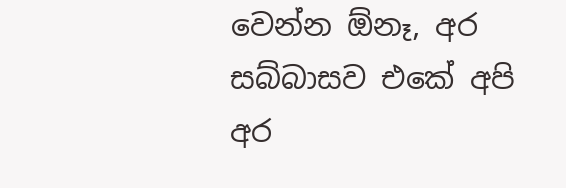වෙන්න ඕනෑ, අර සබ්බාසව එකේ අපි අර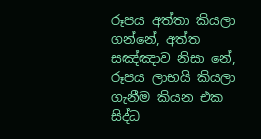රූපය අත්තා කියලා ගන්නේ, අත්ත සඤ්ඤාව නිසා නේ, රූපය ලාභයි කියලා ගැනීම කියන එක සිද්ධ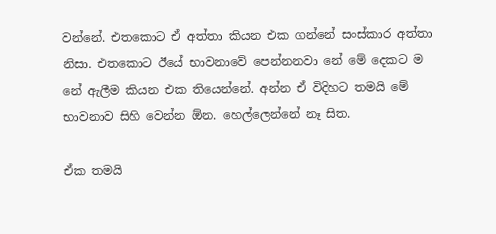වන්නේ. එතකොට ඒ අත්තා කියන එක ගන්නේ සංස්කාර අත්තා නිසා. එතකොට ඊයේ භාවනාවේ පෙන්නනවා නේ මේ දෙකට ම නේ ඇලීම කියන එක තියෙන්නේ. අන්න ඒ විදිහට තමයි මේ භාවනාව සිහි වෙන්න ඕන. හෙල්ලෙන්නේ නෑ සිත.

ඒක තමයි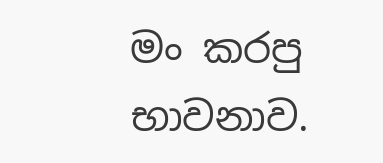මං කරපු භාවනාව.